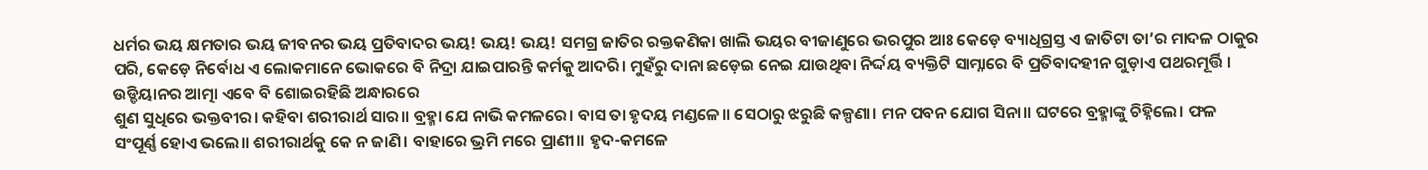ଧର୍ମର ଭୟ କ୍ଷମତାର ଭୟ ଜୀବନର ଭୟ ପ୍ରତିବାଦର ଭୟ! ଭୟ! ଭୟ! ସମଗ୍ର ଜାତିର ରକ୍ତକଣିକା ଖାଲି ଭୟର ବୀଜାଣୁରେ ଭରପୁର ଆଃ କେଡ଼େ ବ୍ୟାଧିଗ୍ରସ୍ତ ଏ ଜାତିଟା ତା’ର ମାଦଳ ଠାକୁର ପରି, କେଡ଼େ ନିର୍ବୋଧ ଏ ଲୋକମାନେ ଭୋକରେ ବି ନିଦ୍ରା ଯାଇପାରନ୍ତି କର୍ମକୁ ଆଦରି। ମୁହଁରୁ ଦାନା ଛଡ଼େଇ ନେଇ ଯାଉଥିବା ନିର୍ଦ୍ଦୟ ବ୍ୟକ୍ତିଟି ସାମ୍ନାରେ ବି ପ୍ରତିବାଦହୀନ ଗୁଡ଼ାଏ ପଥରମୂର୍ତ୍ତି । ଉଡ୍ଡିୟାନର ଆତ୍ମା ଏବେ ବି ଶୋଇରହିଛି ଅନ୍ଧାରରେ
ଶୁଣ ସୁଧିରେ ଭକ୍ତବୀର। କହିବା ଶରୀରାର୍ଥ ସାର॥ ବ୍ରହ୍ମା ଯେ ନାଭି କମଳରେ। ବାସ ତା ହୃଦୟ ମଣ୍ଡଳେ॥ ସେଠାରୁ ଝରୁଛି କଳ୍ପଣା। ମନ ପବନ ଯୋଗ ସିନା॥ ଘଟରେ ବ୍ରହ୍ମାଙ୍କୁ ଚିହ୍ନିଲେ। ଫଳ ସଂପୂର୍ଣ୍ଣ ହୋଏ ଭଲେ॥ ଶରୀରାର୍ଥକୁ କେ ନ ଜାଣି। ବାହାରେ ଭ୍ରମି ମରେ ପ୍ରାଣୀ॥ ହୃଦ-କମଳେ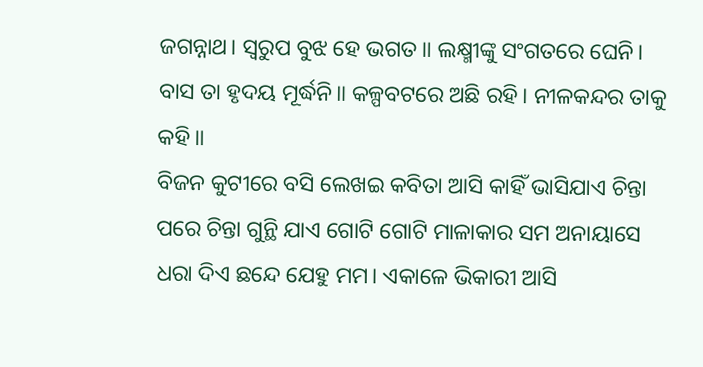ଜଗନ୍ନାଥ। ସ୍ୱରୁପ ବୁଝ ହେ ଭଗତ॥ ଲକ୍ଷ୍ମୀଙ୍କୁ ସଂଗତରେ ଘେନି। ବାସ ତା ହୃଦୟ ମୂର୍ଦ୍ଧନି॥ କଳ୍ପବଟରେ ଅଛି ରହି। ନୀଳକନ୍ଦର ତାକୁ କହି॥
ବିଜନ କୁଟୀରେ ବସି ଲେଖଇ କବିତା ଆସି କାହିଁ ଭାସିଯାଏ ଚିନ୍ତା ପରେ ଚିନ୍ତା ଗୁନ୍ଥି ଯାଏ ଗୋଟି ଗୋଟି ମାଳାକାର ସମ ଅନାୟାସେ ଧରା ଦିଏ ଛନ୍ଦେ ଯେହୁ ମମ। ଏକାଳେ ଭିକାରୀ ଆସି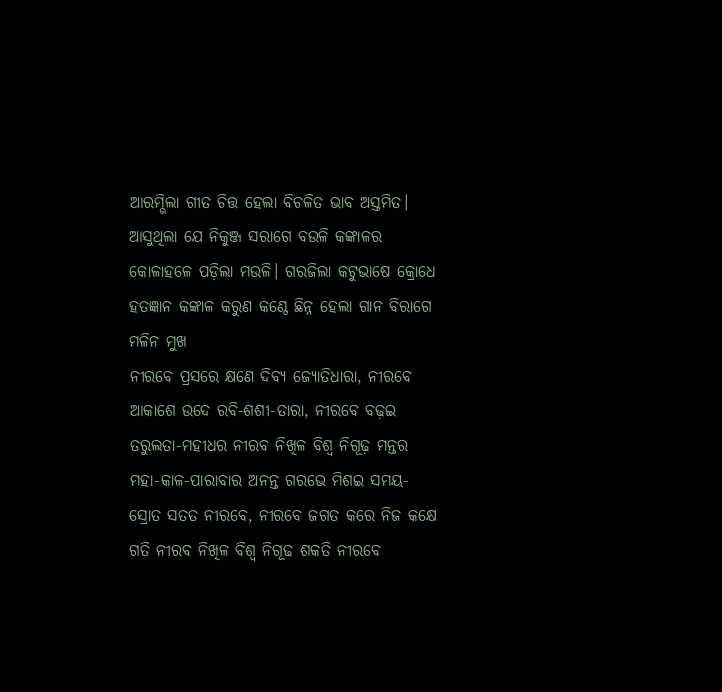ଆରମ୍ଭିଲା ଗୀତ ଚିତ୍ତ ହେଲା ବିଚଳିତ ଭାବ ଅସ୍ତମିତ। ଆସୁଥିଲା ଯେ ନିକୁଞ୍ଜ ସରାଗେ ବଉଳି କଙ୍କାଳର କୋଳାହଳେ ପଡ଼ିଲା ମଉଳି। ଗରଜିଲା କଟୁଭାଷେ କ୍ରୋଧେ ହତଜ୍ଞାନ କଙ୍କାଳ କରୁଣ କଣ୍ଠେ ଛିନ୍ନ ହେଲା ଗାନ ବିରାଗେ ମଳିନ ମୁଖ
ନୀରବେ ପ୍ରସରେ କ୍ଷଣେ ଦିବ୍ୟ ଜ୍ୟୋତିଧାରା, ନୀରବେ ଆକାଶେ ଉଦେ ରବି-ଶଶୀ-ତାରା, ନୀରବେ ବଢ଼ଇ ତରୁଲତା-ମହୀଧର ନୀରବ ନିଖିଳ ବିଶ୍ବ ନିଗୂଢ଼ ମନ୍ତର ମହା-କାଳ-ପାରାବାର ଅନନ୍ତ ଗରଭେ ମିଶଇ ସମୟ-ସ୍ରୋତ ସତତ ନୀରବେ, ନୀରବେ ଜଗତ କରେ ନିଜ କକ୍ଷେ ଗତି ନୀରବ ନିଖିଳ ବିଶ୍ବ ନିଗୂଢ ଶକତି ନୀରବେ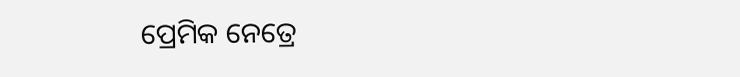ପ୍ରେମିକ ନେତ୍ରେ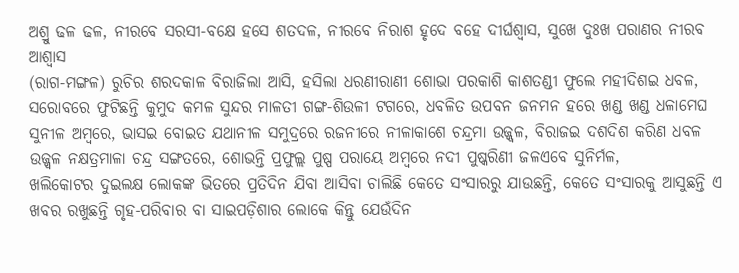ଅଶ୍ରୁ ଢଳ ଢଳ, ନୀରବେ ସରସୀ-ବକ୍ଷେ ହସେ ଶତଦଳ, ନୀରବେ ନିରାଶ ହୃଦେ ବହେ ଦୀର୍ଘଶ୍ବାସ, ସୁଖେ ଦୁଃଖ ପରାଣର ନୀରବ ଆଶ୍ବାସ
(ରାଗ-ମଙ୍ଗଳ) ରୁଚିର ଶରଦକାଳ ବିରାଜିଲା ଆସି, ହସିଲା ଧରଣୀରାଣୀ ଶୋଭା ପରକାଶି କାଶତଣ୍ଡୀ ଫୁଲେ ମହୀଦିଶଇ ଧବଳ, ସରୋବରେ ଫୁଟିଛନ୍ତି କୁମୁଦ କମଳ ସୁନ୍ଦର ମାଳତୀ ଗଙ୍ଗ-ଶିଉଳୀ ଟଗରେ, ଧବଳିତ ଉପବନ ଜନମନ ହରେ ଖଣ୍ଡ ଖଣ୍ଡ ଧଳାମେଘ ସୁନୀଳ ଅମ୍ବରେ, ଭାସଇ ବୋଇତ ଯଥାନୀଳ ସମୁଦ୍ରରେ ରଜନୀରେ ନୀଳାକାଶେ ଚନ୍ଦ୍ରମା ଉଜ୍ଜ୍ବଳ, ବିରାଜଇ ଦଶଦିଶ କରିଣ ଧବଳ ଉଜ୍ଜ୍ବଳ ନକ୍ଷତ୍ରମାଳା ଚନ୍ଦ୍ର ସଙ୍ଗତରେ, ଶୋଭନ୍ତି ପ୍ରଫୁଲ୍ଲ ପୁଷ୍ପ ପରାୟେ ଅମ୍ବରେ ନଦୀ ପୁଷ୍କରିଣୀ ଜଳଏବେ ସୁନିର୍ମଳ,
ଖଲିକୋଟର ଦୁଇଲକ୍ଷ ଲୋକଙ୍କ ଭିତରେ ପ୍ରତିଦିନ ଯିବା ଆସିବା ଚାଲିଛି କେତେ ସଂସାରରୁ ଯାଉଛନ୍ତି, କେତେ ସଂସାରକୁ ଆସୁଛନ୍ତି ଏ ଖବର ରଖୁଛନ୍ତି ଗୃହ-ପରିବାର ବା ସାଇପଡ଼ିଶାର ଲୋକେ କିନ୍ତୁ ଯେଉଁଦିନ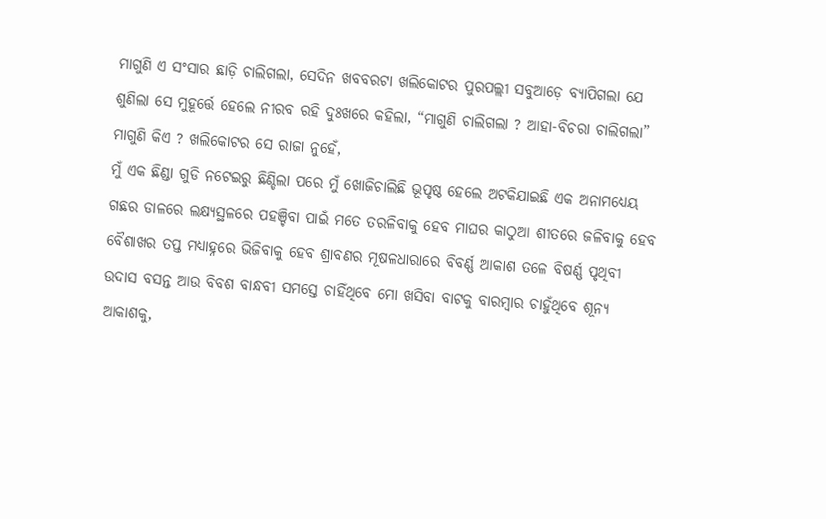ମାଗୁଣି ଏ ସଂସାର ଛାଡ଼ି ଚାଲିଗଲା, ସେଦିନ ଖବବରଟା ଖଲିକୋଟର ପୁରପଲ୍ଲୀ ସବୁଆଡ଼େ ବ୍ୟାପିଗଲା ଯେ ଶୁଣିଲା ସେ ମୁହୂର୍ତ୍ତେ ହେଲେ ନୀରବ ରହି ଦୁଃଖରେ କହିଲା, “ମାଗୁଣି ଚାଲିଗଲା ? ଆହା-ବିଚରା ଚାଲିଗଲା” ମାଗୁଣି କିଏ ? ଖଲିକୋଟର ସେ ରାଜା ନୁହେଁ,
ମୁଁ ଏକ ଛିଣ୍ଡା ଗୁଡି ନଟେଇରୁ ଛିଣ୍ଡିଲା ପରେ ମୁଁ ଖୋଜିଚାଲିଛି ଭୂପୃଷ୍ଠ ହେଲେ ଅଟକିଯାଇଛି ଏକ ଅନାମଧ୍ୟେୟ ଗଛର ଡାଳରେ ଲକ୍ଷ୍ୟସ୍ଥଳରେ ପହଞ୍ଚିବା ପାଇଁ ମତେ ତରଳିବାକୁ ହେବ ମାଘର କାଠୁଆ ଶୀତରେ ଜଳିବାକୁ ହେବ ବୈଶାଖର ତପ୍ତ ମଧ୍ୟାହ୍ନରେ ଭିଜିବାକୁ ହେବ ଶ୍ରାବଣର ମୂଷଳଧାରାରେ ବିବର୍ଣ୍ଣ ଆକାଶ ତଳେ ବିଷର୍ଣ୍ଣ ପୃଥିବୀ ଉଦାସ ବସନ୍ତ ଆଉ ବିବଶ ବାନ୍ଧବୀ ସମସ୍ତେ ଚାହିଁଥିବେ ମୋ ଖସିବା ବାଟକୁ ବାରମ୍ବାର ଚାହୁଁଥିବେ ଶୂନ୍ୟ ଆକାଶକୁ,